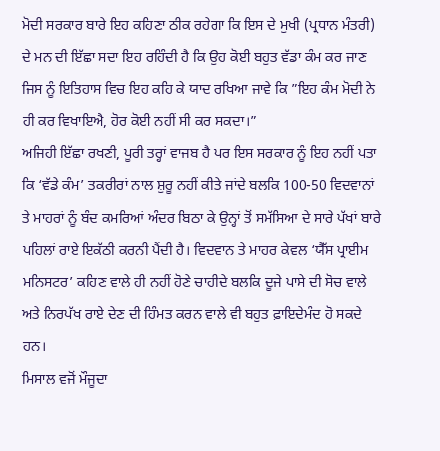ਮੋਦੀ ਸਰਕਾਰ ਬਾਰੇ ਇਹ ਕਹਿਣਾ ਠੀਕ ਰਹੇਗਾ ਕਿ ਇਸ ਦੇ ਮੁਖੀ (ਪ੍ਰਧਾਨ ਮੰਤਰੀ) ਦੇ ਮਨ ਦੀ ਇੱਛਾ ਸਦਾ ਇਹ ਰਹਿੰਦੀ ਹੈ ਕਿ ਉਹ ਕੋਈ ਬਹੁਤ ਵੱਡਾ ਕੰਮ ਕਰ ਜਾਣ ਜਿਸ ਨੂੰ ਇਤਿਹਾਸ ਵਿਚ ਇਹ ਕਹਿ ਕੇ ਯਾਦ ਰਖਿਆ ਜਾਵੇ ਕਿ ”ਇਹ ਕੰਮ ਮੋਦੀ ਨੇ ਹੀ ਕਰ ਵਿਖਾਇਐ, ਹੋਰ ਕੋਈ ਨਹੀਂ ਸੀ ਕਰ ਸਕਦਾ।”
ਅਜਿਹੀ ਇੱਛਾ ਰਖਣੀ, ਪੂਰੀ ਤਰ੍ਹਾਂ ਵਾਜਬ ਹੈ ਪਰ ਇਸ ਸਰਕਾਰ ਨੂੰ ਇਹ ਨਹੀਂ ਪਤਾ ਕਿ ‘ਵੱਡੇ ਕੰਮ’ ਤਕਰੀਰਾਂ ਨਾਲ ਸ਼ੁਰੂ ਨਹੀਂ ਕੀਤੇ ਜਾਂਦੇ ਬਲਕਿ 100-50 ਵਿਦਵਾਨਾਂ ਤੇ ਮਾਹਰਾਂ ਨੂੰ ਬੰਦ ਕਮਰਿਆਂ ਅੰਦਰ ਬਿਠਾ ਕੇ ਉਨ੍ਹਾਂ ਤੋਂ ਸਮੱਸਿਆ ਦੇ ਸਾਰੇ ਪੱਖਾਂ ਬਾਰੇ ਪਹਿਲਾਂ ਰਾਏ ਇਕੱਠੀ ਕਰਨੀ ਪੈਂਦੀ ਹੈ। ਵਿਦਵਾਨ ਤੇ ਮਾਹਰ ਕੇਵਲ ‘ਯੈੱਸ ਪ੍ਰਾਈਮ ਮਨਿਸਟਰ’ ਕਹਿਣ ਵਾਲੇ ਹੀ ਨਹੀਂ ਹੋਣੇ ਚਾਹੀਦੇ ਬਲਕਿ ਦੂਜੇ ਪਾਸੇ ਦੀ ਸੋਚ ਵਾਲੇ ਅਤੇ ਨਿਰਪੱਖ ਰਾਏ ਦੇਣ ਦੀ ਹਿੰਮਤ ਕਰਨ ਵਾਲੇ ਵੀ ਬਹੁਤ ਫ਼ਾਇਦੇਮੰਦ ਹੋ ਸਕਦੇ ਹਨ।
ਮਿਸਾਲ ਵਜੋਂ ਮੌਜੂਦਾ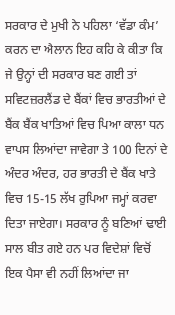ਸਰਕਾਰ ਦੇ ਮੁਖੀ ਨੇ ਪਹਿਲਾ ‘ਵੱਡਾ ਕੰਮ’ ਕਰਨ ਦਾ ਐਲਾਨ ਇਹ ਕਹਿ ਕੇ ਕੀਤਾ ਕਿ ਜੇ ਉਨ੍ਹਾਂ ਦੀ ਸਰਕਾਰ ਬਣ ਗਈ ਤਾਂ ਸਵਿਟਜ਼ਰਲੈਂਡ ਦੇ ਬੈਂਕਾਂ ਵਿਚ ਭਾਰਤੀਆਂ ਦੇ ਬੈਂਕ ਬੈਂਕ ਖਾਤਿਆਂ ਵਿਚ ਪਿਆ ਕਾਲਾ ਧਨ ਵਾਪਸ ਲਿਆਂਦਾ ਜਾਵੇਗਾ ਤੇ 100 ਦਿਨਾਂ ਦੇ ਅੰਦਰ ਅੰਦਰ, ਹਰ ਭਾਰਤੀ ਦੇ ਬੈਂਕ ਖਾਤੇ ਵਿਚ 15-15 ਲੱਖ ਰੁਪਿਆ ਜਮ੍ਹਾਂ ਕਰਵਾ ਦਿਤਾ ਜਾਏਗਾ। ਸਰਕਾਰ ਨੂੰ ਬਣਿਆਂ ਢਾਈ ਸਾਲ ਬੀਤ ਗਏ ਹਨ ਪਰ ਵਿਦੇਸ਼ਾਂ ਵਿਚੋਂ ਇਕ ਪੈਸਾ ਵੀ ਨਹੀਂ ਲਿਆਂਦਾ ਜਾ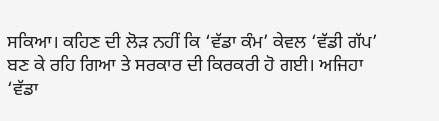ਸਕਿਆ। ਕਹਿਣ ਦੀ ਲੋੜ ਨਹੀਂ ਕਿ ‘ਵੱਡਾ ਕੰਮ’ ਕੇਵਲ ‘ਵੱਡੀ ਗੱਪ’ ਬਣ ਕੇ ਰਹਿ ਗਿਆ ਤੇ ਸਰਕਾਰ ਦੀ ਕਿਰਕਰੀ ਹੋ ਗਈ। ਅਜਿਹਾ ‘ਵੱਡਾ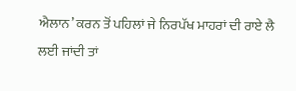ਐਲਾਨ’ ਕਰਨ ਤੋਂ ਪਹਿਲਾਂ ਜੇ ਨਿਰਪੱਖ ਮਾਹਰਾਂ ਦੀ ਰਾਏ ਲੈ ਲਈ ਜਾਂਦੀ ਤਾਂ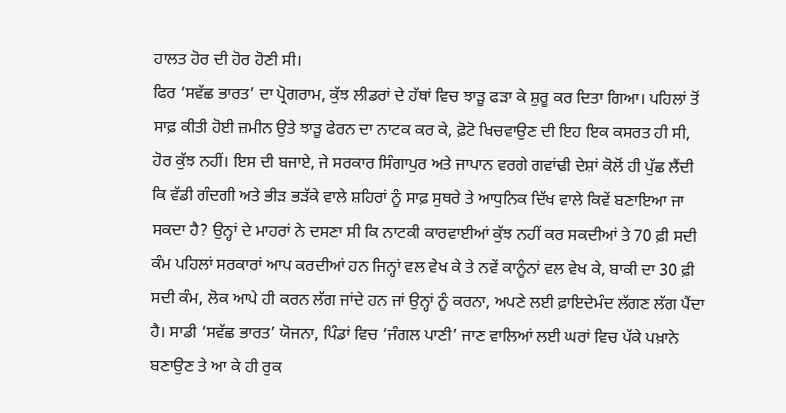ਹਾਲਤ ਹੋਰ ਦੀ ਹੋਰ ਹੋਣੀ ਸੀ।
ਫਿਰ ‘ਸਵੱਛ ਭਾਰਤ’ ਦਾ ਪ੍ਰੋਗਰਾਮ, ਕੁੱਝ ਲੀਡਰਾਂ ਦੇ ਹੱਥਾਂ ਵਿਚ ਝਾੜੂ ਫੜਾ ਕੇ ਸ਼ੁਰੂ ਕਰ ਦਿਤਾ ਗਿਆ। ਪਹਿਲਾਂ ਤੋਂ ਸਾਫ਼ ਕੀਤੀ ਹੋਈ ਜ਼ਮੀਨ ਉਤੇ ਝਾੜੂ ਫੇਰਨ ਦਾ ਨਾਟਕ ਕਰ ਕੇ, ਫ਼ੋਟੋ ਖਿਚਵਾਉਣ ਦੀ ਇਹ ਇਕ ਕਸਰਤ ਹੀ ਸੀ, ਹੋਰ ਕੁੱਝ ਨਹੀਂ। ਇਸ ਦੀ ਬਜਾਏ, ਜੇ ਸਰਕਾਰ ਸਿੰਗਾਪੁਰ ਅਤੇ ਜਾਪਾਨ ਵਰਗੇ ਗਵਾਂਢੀ ਦੇਸ਼ਾਂ ਕੋਲੋਂ ਹੀ ਪੁੱਛ ਲੈਂਦੀ ਕਿ ਵੱਡੀ ਗੰਦਗੀ ਅਤੇ ਭੀੜ ਭੜੱਕੇ ਵਾਲੇ ਸ਼ਹਿਰਾਂ ਨੂੰ ਸਾਫ਼ ਸੁਥਰੇ ਤੇ ਆਧੁਨਿਕ ਦਿੱਖ ਵਾਲੇ ਕਿਵੇਂ ਬਣਾਇਆ ਜਾ ਸਕਦਾ ਹੈ? ਉਨ੍ਹਾਂ ਦੇ ਮਾਹਰਾਂ ਨੇ ਦਸਣਾ ਸੀ ਕਿ ਨਾਟਕੀ ਕਾਰਵਾਈਆਂ ਕੁੱਝ ਨਹੀਂ ਕਰ ਸਕਦੀਆਂ ਤੇ 70 ਫ਼ੀ ਸਦੀ ਕੰਮ ਪਹਿਲਾਂ ਸਰਕਾਰਾਂ ਆਪ ਕਰਦੀਆਂ ਹਨ ਜਿਨ੍ਹਾਂ ਵਲ ਵੇਖ ਕੇ ਤੇ ਨਵੇਂ ਕਾਨੂੰਨਾਂ ਵਲ ਵੇਖ ਕੇ, ਬਾਕੀ ਦਾ 30 ਫ਼ੀ ਸਦੀ ਕੰਮ, ਲੋਕ ਆਪੇ ਹੀ ਕਰਨ ਲੱਗ ਜਾਂਦੇ ਹਨ ਜਾਂ ਉਨ੍ਹਾਂ ਨੂੰ ਕਰਨਾ, ਅਪਣੇ ਲਈ ਫ਼ਾਇਦੇਮੰਦ ਲੱਗਣ ਲੱਗ ਪੈਂਦਾ ਹੈ। ਸਾਡੀ ‘ਸਵੱਛ ਭਾਰਤ’ ਯੋਜਨਾ, ਪਿੰਡਾਂ ਵਿਚ ‘ਜੰਗਲ ਪਾਣੀ’ ਜਾਣ ਵਾਲਿਆਂ ਲਈ ਘਰਾਂ ਵਿਚ ਪੱਕੇ ਪਖ਼ਾਨੇ ਬਣਾਉਣ ਤੇ ਆ ਕੇ ਹੀ ਰੁਕ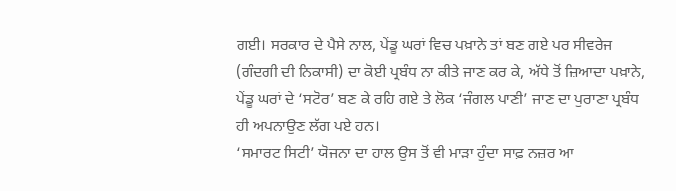ਗਈ। ਸਰਕਾਰ ਦੇ ਪੈਸੇ ਨਾਲ, ਪੇਂਡੂ ਘਰਾਂ ਵਿਚ ਪਖ਼ਾਨੇ ਤਾਂ ਬਣ ਗਏ ਪਰ ਸੀਵਰੇਜ (ਗੰਦਗੀ ਦੀ ਨਿਕਾਸੀ) ਦਾ ਕੋਈ ਪ੍ਰਬੰਧ ਨਾ ਕੀਤੇ ਜਾਣ ਕਰ ਕੇ, ਅੱਧੇ ਤੋਂ ਜ਼ਿਆਦਾ ਪਖ਼ਾਨੇ, ਪੇਂਡੂ ਘਰਾਂ ਦੇ ‘ਸਟੋਰ’ ਬਣ ਕੇ ਰਹਿ ਗਏ ਤੇ ਲੋਕ ‘ਜੰਗਲ ਪਾਣੀ’ ਜਾਣ ਦਾ ਪੁਰਾਣਾ ਪ੍ਰਬੰਧ ਹੀ ਅਪਨਾਉਣ ਲੱਗ ਪਏ ਹਨ।
‘ਸਮਾਰਟ ਸਿਟੀ’ ਯੋਜਨਾ ਦਾ ਹਾਲ ਉਸ ਤੋਂ ਵੀ ਮਾੜਾ ਹੁੰਦਾ ਸਾਫ਼ ਨਜ਼ਰ ਆ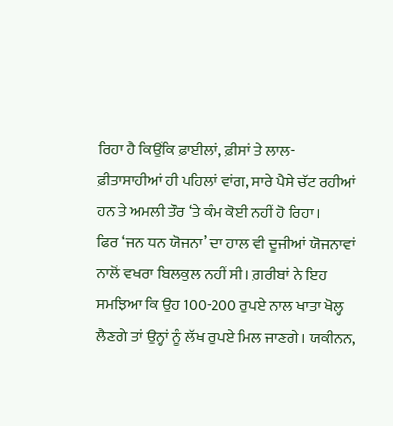ਰਿਹਾ ਹੈ ਕਿਉਂਕਿ ਫ਼ਾਈਲਾਂ, ਫ਼ੀਸਾਂ ਤੇ ਲਾਲ-ਫ਼ੀਤਾਸਾਹੀਆਂ ਹੀ ਪਹਿਲਾਂ ਵਾਂਗ, ਸਾਰੇ ਪੈਸੇ ਚੱਟ ਰਹੀਆਂ ਹਨ ਤੇ ਅਮਲੀ ਤੌਰ ‘ਤੇ ਕੰਮ ਕੋਈ ਨਹੀਂ ਹੋ ਰਿਹਾ।
ਫਿਰ ‘ਜਨ ਧਨ ਯੋਜਨਾ’ ਦਾ ਹਾਲ ਵੀ ਦੂਜੀਆਂ ਯੋਜਨਾਵਾਂ ਨਾਲੋਂ ਵਖਰਾ ਬਿਲਕੁਲ ਨਹੀਂ ਸੀ। ਗ਼ਰੀਬਾਂ ਨੇ ਇਹ ਸਮਝਿਆ ਕਿ ਉਹ 100-200 ਰੁਪਏ ਨਾਲ ਖਾਤਾ ਖੋਲ੍ਹ ਲੈਣਗੇ ਤਾਂ ਉਨ੍ਹਾਂ ਨੂੰ ਲੱਖ ਰੁਪਏ ਮਿਲ ਜਾਣਗੇ। ਯਕੀਨਨ,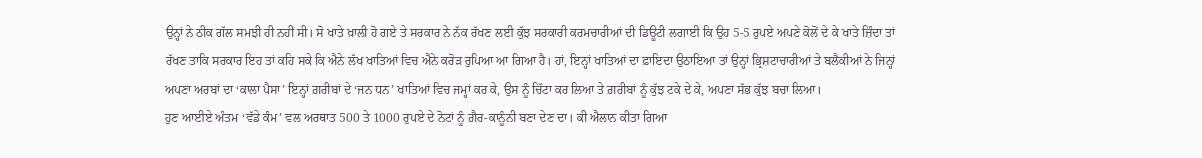ਉਨ੍ਹਾਂ ਨੇ ਠੀਕ ਗੱਲ ਸਮਝੀ ਹੀ ਨਹੀਂ ਸੀ। ਸੋ ਖਾਤੇ ਖ਼ਾਲੀ ਹੋ ਗਏ ਤੇ ਸਰਕਾਰ ਨੇ ਨੱਕ ਰੱਖਣ ਲਈ ਕੁੱਝ ਸਰਕਾਰੀ ਕਰਮਚਾਰੀਆਂ ਦੀ ਡਿਊਟੀ ਲਗਾਈ ਕਿ ਉਹ 5-5 ਰੁਪਏ ਅਪਣੇ ਕੋਲੋਂ ਦੇ ਕੇ ਖਾਤੇ ਜ਼ਿੰਦਾ ਤਾਂ ਰੱਖਣ ਤਾਕਿ ਸਰਕਾਰ ਇਹ ਤਾਂ ਕਹਿ ਸਕੇ ਕਿ ਐਨੇ ਲੱਖ ਖਾਤਿਆਂ ਵਿਚ ਐਨੇ ਕਰੋੜ ਰੁਪਿਆ ਆ ਗਿਆ ਹੈ। ਹਾਂ, ਇਨ੍ਹਾਂ ਖਾਤਿਆਂ ਦਾ ਫ਼ਾਇਦਾ ਉਠਾਇਆ ਤਾਂ ਉਨ੍ਹਾਂ ਭ੍ਰਿਸ਼ਟਾਚਾਰੀਆਂ ਤੇ ਬਲੈਕੀਆਂ ਨੇ ਜਿਨ੍ਹਾਂ ਅਪਣਾ ਅਰਬਾਂ ਦਾ ‘ਕਾਲਾ ਪੈਸਾ’ ਇਨ੍ਹਾਂ ਗ਼ਰੀਬਾਂ ਦੇ ‘ਜਨ ਧਨ’ ਖਾਤਿਆਂ ਵਿਚ ਜਮ੍ਹਾਂ ਕਰ ਕੇ, ਉਸ ਨੂੰ ਚਿੱਟਾ ਕਰ ਲਿਆ ਤੇ ਗ਼ਰੀਬਾਂ ਨੂੰ ਕੁੱਝ ਟਕੇ ਦੇ ਕੇ, ਅਪਣਾ ਸੱਭ ਕੁੱਝ ਬਚਾ ਲਿਆ।
ਹੁਣ ਆਈਏ ਅੰਤਮ ‘ਵੱਡੇ ਕੰਮ’ ਵਲ ਅਰਥਾਤ 500 ਤੇ 1000 ਰੁਪਏ ਦੇ ਨੋਟਾਂ ਨੂੰ ਗ਼ੈਰ-ਕਾਨੂੰਨੀ ਬਣਾ ਦੇਣ ਦਾ। ਕੀ ਐਲਾਨ ਕੀਤਾ ਗਿਆ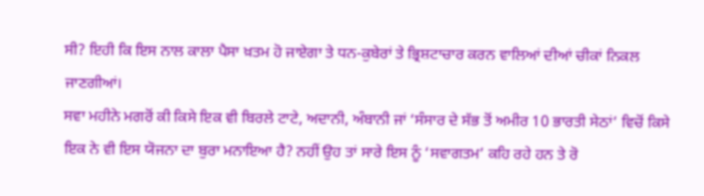ਸੀ? ਇਹੀ ਕਿ ਇਸ ਨਾਲ ਕਾਲਾ ਪੈਸਾ ਖ਼ਤਮ ਹੋ ਜਾਏਗਾ ਤੇ ਧਨ-ਕੁਬੇਰਾਂ ਤੇ ਭ੍ਰਿਸ਼ਟਾਚਾਰ ਕਰਨ ਵਾਲਿਆਂ ਦੀਆਂ ਚੀਕਾਂ ਨਿਕਲ ਜਾਣਗੀਆਂ।
ਸਵਾ ਮਹੀਨੇ ਮਗਰੋਂ ਕੀ ਕਿਸੇ ਇਕ ਵੀ ਬਿਰਲੇ ਟਾਟੇ, ਅਦਾਨੀ, ਅੰਬਾਨੀ ਜਾਂ ‘ਸੰਸਾਰ ਦੇ ਸੱਭ ਤੋਂ ਅਮੀਰ 10 ਭਾਰਤੀ ਸੇਠਾਂ’ ਵਿਚੋਂ ਕਿਸੇ ਇਕ ਨੇ ਵੀ ਇਸ ਯੋਜਨਾ ਦਾ ਬੁਰਾ ਮਨਾਇਆ ਹੈ? ਨਹੀਂ ਉਹ ਤਾਂ ਸਾਰੇ ਇਸ ਨੂੰ ‘ਸਵਾਗਤਮ’ ਕਹਿ ਰਹੇ ਹਨ ਤੇ ਰੋ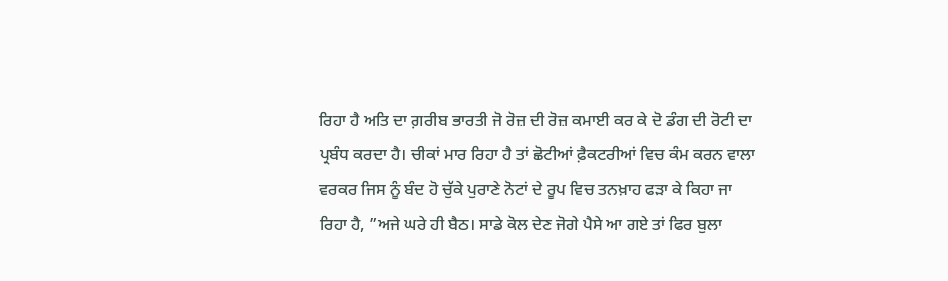ਰਿਹਾ ਹੈ ਅਤਿ ਦਾ ਗ਼ਰੀਬ ਭਾਰਤੀ ਜੋ ਰੋਜ਼ ਦੀ ਰੋਜ਼ ਕਮਾਈ ਕਰ ਕੇ ਦੋ ਡੰਗ ਦੀ ਰੋਟੀ ਦਾ ਪ੍ਰਬੰਧ ਕਰਦਾ ਹੈ। ਚੀਕਾਂ ਮਾਰ ਰਿਹਾ ਹੈ ਤਾਂ ਛੋਟੀਆਂ ਫ਼ੈਕਟਰੀਆਂ ਵਿਚ ਕੰਮ ਕਰਨ ਵਾਲਾ ਵਰਕਰ ਜਿਸ ਨੂੰ ਬੰਦ ਹੋ ਚੁੱਕੇ ਪੁਰਾਣੇ ਨੋਟਾਂ ਦੇ ਰੂਪ ਵਿਚ ਤਨਖ਼ਾਹ ਫੜਾ ਕੇ ਕਿਹਾ ਜਾ ਰਿਹਾ ਹੈ, ”ਅਜੇ ਘਰੇ ਹੀ ਬੈਠ। ਸਾਡੇ ਕੋਲ ਦੇਣ ਜੋਗੇ ਪੈਸੇ ਆ ਗਏ ਤਾਂ ਫਿਰ ਬੁਲਾ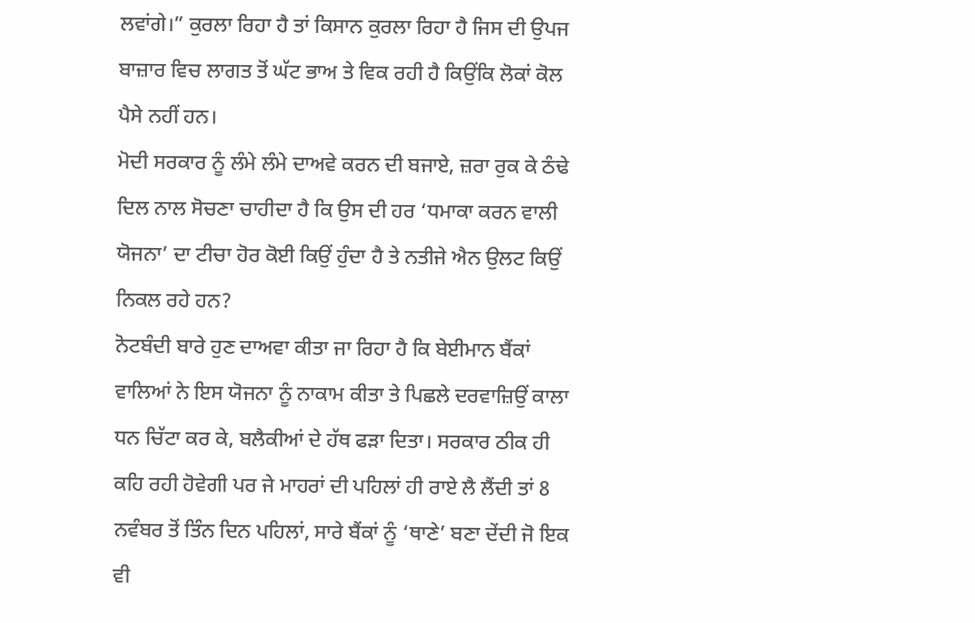ਲਵਾਂਗੇ।” ਕੁਰਲਾ ਰਿਹਾ ਹੈ ਤਾਂ ਕਿਸਾਨ ਕੁਰਲਾ ਰਿਹਾ ਹੈ ਜਿਸ ਦੀ ਉਪਜ ਬਾਜ਼ਾਰ ਵਿਚ ਲਾਗਤ ਤੋਂ ਘੱਟ ਭਾਅ ਤੇ ਵਿਕ ਰਹੀ ਹੈ ਕਿਉਂਕਿ ਲੋਕਾਂ ਕੋਲ ਪੈਸੇ ਨਹੀਂ ਹਨ।
ਮੋਦੀ ਸਰਕਾਰ ਨੂੰ ਲੰਮੇ ਲੰਮੇ ਦਾਅਵੇ ਕਰਨ ਦੀ ਬਜਾਏ, ਜ਼ਰਾ ਰੁਕ ਕੇ ਠੰਢੇ ਦਿਲ ਨਾਲ ਸੋਚਣਾ ਚਾਹੀਦਾ ਹੈ ਕਿ ਉਸ ਦੀ ਹਰ ‘ਧਮਾਕਾ ਕਰਨ ਵਾਲੀ ਯੋਜਨਾ’ ਦਾ ਟੀਚਾ ਹੋਰ ਕੋਈ ਕਿਉਂ ਹੁੰਦਾ ਹੈ ਤੇ ਨਤੀਜੇ ਐਨ ਉਲਟ ਕਿਉਂ ਨਿਕਲ ਰਹੇ ਹਨ?
ਨੋਟਬੰਦੀ ਬਾਰੇ ਹੁਣ ਦਾਅਵਾ ਕੀਤਾ ਜਾ ਰਿਹਾ ਹੈ ਕਿ ਬੇਈਮਾਨ ਬੈਂਕਾਂ ਵਾਲਿਆਂ ਨੇ ਇਸ ਯੋਜਨਾ ਨੂੰ ਨਾਕਾਮ ਕੀਤਾ ਤੇ ਪਿਛਲੇ ਦਰਵਾਜ਼ਿਉਂ ਕਾਲਾ ਧਨ ਚਿੱਟਾ ਕਰ ਕੇ, ਬਲੈਕੀਆਂ ਦੇ ਹੱਥ ਫੜਾ ਦਿਤਾ। ਸਰਕਾਰ ਠੀਕ ਹੀ ਕਹਿ ਰਹੀ ਹੋਵੇਗੀ ਪਰ ਜੇ ਮਾਹਰਾਂ ਦੀ ਪਹਿਲਾਂ ਹੀ ਰਾਏ ਲੈ ਲੈਂਦੀ ਤਾਂ 8 ਨਵੰਬਰ ਤੋਂ ਤਿੰਨ ਦਿਨ ਪਹਿਲਾਂ, ਸਾਰੇ ਬੈਂਕਾਂ ਨੂੰ ‘ਥਾਣੇ’ ਬਣਾ ਦੇਂਦੀ ਜੋ ਇਕ ਵੀ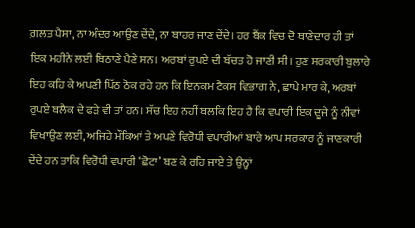ਗ਼ਲਤ ਪੈਸਾ, ਨਾ ਅੰਦਰ ਆਉਣ ਦੇਂਦੇ, ਨਾ ਬਾਹਰ ਜਾਣ ਦੇਂਦੇ। ਹਰ ਬੈਂਕ ਵਿਚ ਦੋ ਥਾਣੇਦਾਰ ਹੀ ਤਾਂ ਇਕ ਮਹੀਨੇ ਲਈ ਬਿਠਾਣੇ ਪੈਣੇ ਸਨ। ਅਰਬਾਂ ਰੁਪਏ ਦੀ ਬੱਚਤ ਹੋ ਜਾਣੀ ਸੀ। ਹੁਣ ਸਰਕਾਰੀ ਬੁਲਾਰੇ ਇਹ ਕਹਿ ਕੇ ਅਪਣੀ ਪਿੱਠ ਠੋਕ ਰਹੇ ਹਨ ਕਿ ਇਨਕਮ ਟੈਕਸ ਵਿਭਾਗ ਨੇ, ਛਾਪੇ ਮਾਰ ਕੇ, ਅਰਬਾਂ ਰੁਪਏ ਬਲੈਕ ਦੇ ਫੜੇ ਵੀ ਤਾਂ ਹਨ। ਸੱਚ ਇਹ ਨਹੀਂ ਬਲਕਿ ਇਹ ਹੈ ਕਿ ਵਪਾਰੀ ਇਕ ਦੂਜੇ ਨੂੰ ਨੀਵਾਂ ਵਿਖਾਉਣ ਲਈ, ਅਜਿਹੇ ਮੌਕਿਆਂ ਤੇ ਅਪਣੇ ਵਿਰੋਧੀ ਵਪਾਰੀਆਂ ਬਾਰੇ ਆਪ ਸਰਕਾਰ ਨੂੰ ਜਾਣਕਾਰੀ ਦੇਂਦੇ ਹਨ ਤਾਕਿ ਵਿਰੋਧੀ ਵਪਾਰੀ ‘ਛੋਟਾ’ ਬਣ ਕੇ ਰਹਿ ਜਾਏ ਤੇ ਉਨ੍ਹਾਂ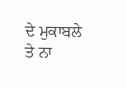ਦੇ ਮੁਕਾਬਲੇ ਤੇ ਨਾ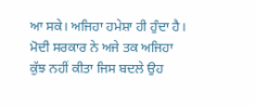ਆ ਸਕੇ। ਅਜਿਹਾ ਹਮੇਸ਼ਾ ਹੀ ਹੁੰਦਾ ਹੈ। ਮੋਦੀ ਸਰਕਾਰ ਨੇ ਅਜੇ ਤਕ ਅਜਿਹਾ ਕੁੱਝ ਨਹੀਂ ਕੀਤਾ ਜਿਸ ਬਦਲੇ ਉਹ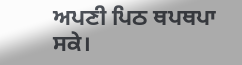ਅਪਣੀ ਪਿਠ ਥਪਥਪਾ ਸਕੇ।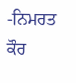-ਨਿਮਰਤ ਕੌਰ